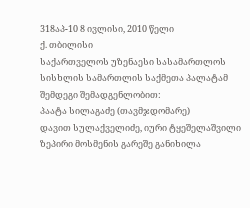318აპ-10 8 ივლისი, 2010 წელი
ქ. თბილისი
საქართველოს უზენაესი სასამართლოს სისხლის სამართლის საქმეთა პალატამ შემდეგი შემადგენლობით:
პაატა სილაგაძე (თავმჯდომარე)
დავით სულაქველიძე, იური ტყეშელაშვილი
ზეპირი მოსმენის გარეშე განიხილა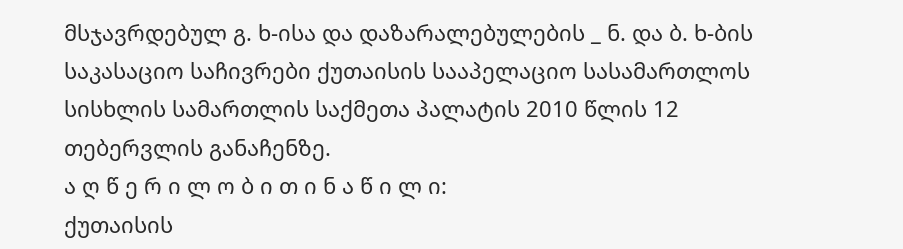მსჯავრდებულ გ. ხ-ისა და დაზარალებულების _ ნ. და ბ. ხ-ბის საკასაციო საჩივრები ქუთაისის სააპელაციო სასამართლოს სისხლის სამართლის საქმეთა პალატის 2010 წლის 12 თებერვლის განაჩენზე.
ა ღ წ ე რ ი ლ ო ბ ი თ ი ნ ა წ ი ლ ი:
ქუთაისის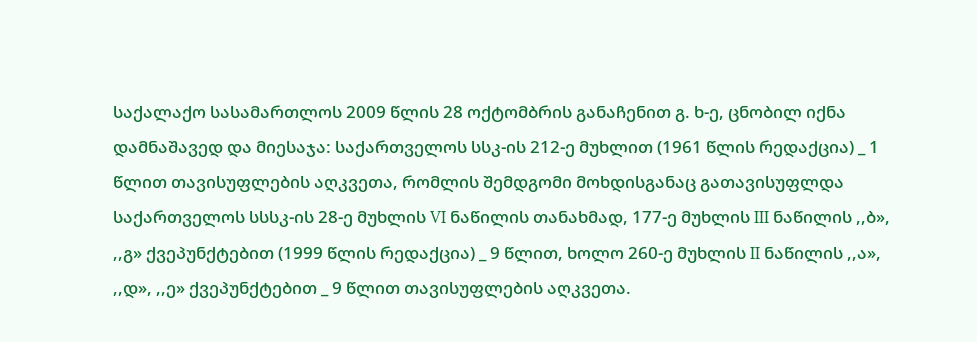საქალაქო სასამართლოს 2009 წლის 28 ოქტომბრის განაჩენით გ. ხ-ე, ცნობილ იქნა დამნაშავედ და მიესაჯა: საქართველოს სსკ-ის 212-ე მუხლით (1961 წლის რედაქცია) _ 1 წლით თავისუფლების აღკვეთა, რომლის შემდგომი მოხდისგანაც გათავისუფლდა საქართველოს სსსკ-ის 28-ე მუხლის VI ნაწილის თანახმად, 177-ე მუხლის III ნაწილის ,,ბ», ,,გ» ქვეპუნქტებით (1999 წლის რედაქცია) _ 9 წლით, ხოლო 260-ე მუხლის II ნაწილის ,,ა», ,,დ», ,,ე» ქვეპუნქტებით _ 9 წლით თავისუფლების აღკვეთა.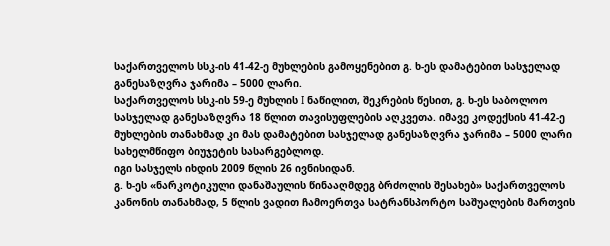საქართველოს სსკ-ის 41-42-ე მუხლების გამოყენებით გ. ხ-ეს დამატებით სასჯელად განესაზღვრა ჯარიმა – 5000 ლარი.
საქართველოს სსკ-ის 59-ე მუხლის I ნაწილით, შეკრების წესით, გ. ხ-ეს საბოლოო სასჯელად განესაზღვრა 18 წლით თავისუფლების აღკვეთა. იმავე კოდექსის 41-42-ე მუხლების თანახმად კი მას დამატებით სასჯელად განესაზღვრა ჯარიმა – 5000 ლარი სახელმწიფო ბიუჯეტის სასარგებლოდ.
იგი სასჯელს იხდის 2009 წლის 26 ივნისიდან.
გ. ხ-ეს «ნარკოტიკული დანაშაულის წინააღმდეგ ბრძოლის შესახებ» საქართველოს კანონის თანახმად, 5 წლის ვადით ჩამოერთვა სატრანსპორტო საშუალების მართვის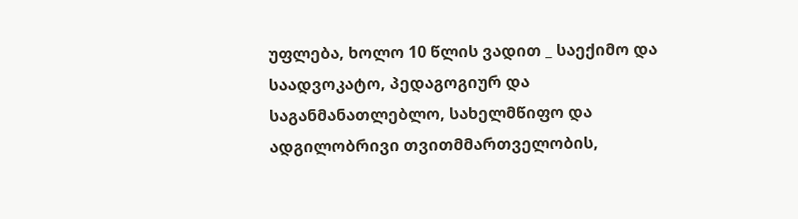უფლება, ხოლო 10 წლის ვადით _ საექიმო და საადვოკატო, პედაგოგიურ და საგანმანათლებლო, სახელმწიფო და ადგილობრივი თვითმმართველობის,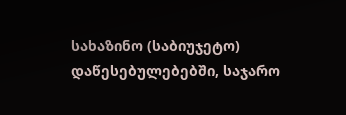სახაზინო (საბიუჯეტო) დაწესებულებებში, საჯარო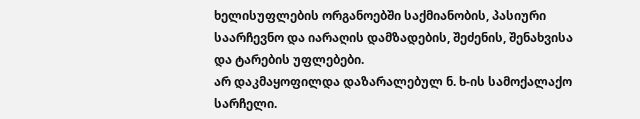ხელისუფლების ორგანოებში საქმიანობის, პასიური საარჩევნო და იარაღის დამზადების, შეძენის, შენახვისა და ტარების უფლებები.
არ დაკმაყოფილდა დაზარალებულ ნ. ხ-ის სამოქალაქო სარჩელი.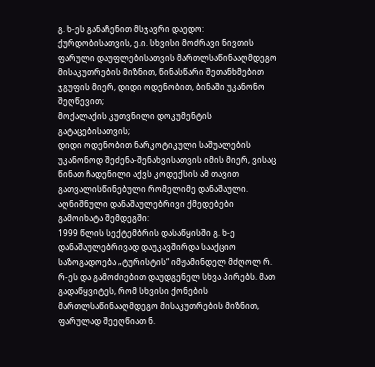გ. ხ-ეს განაჩენით მსჯავრი დაედო:
ქურდობისათვის, ე.ი. სხვისი მოძრავი ნივთის ფარული დაუფლებისათვის მართლსაწინააღმდეგო მისაკუთრების მიზნით, წინასწარი შეთანხმებით ჯგუფის მიერ, დიდი ოდენობით, ბინაში უკანონო შეღწევით;
მოქალაქის კუთვნილი დოკუმენტის გატაცებისათვის;
დიდი ოდენობით ნარკოტიკული საშუალების უკანონოდ შეძენა-შენახვისათვის იმის მიერ, ვისაც წინათ ჩადენილი აქვს კოდექსის ამ თავით გათვალისწინებული რომელიმე დანაშაული.
აღნიშნული დანაშაულებრივი ქმედებები გამოიხატა შემდეგში:
1999 წლის სექტემბრის დასაწყისში გ. ხ-ე დანაშაულებრივად დაუკავშირდა სააქციო საზოგადოება „ტურისტის“ იმჟამინდელ მძღოლ რ. რ-ეს და გამოძიებით დაუდგენელ სხვა პირებს. მათ გადაწყვიტეს, რომ სხვისი ქონების მართლსაწინააღმდეგო მისაკუთრების მიზნით, ფარულად შეეღწიათ ნ.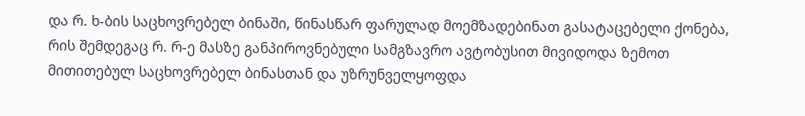და რ. ხ-ბის საცხოვრებელ ბინაში, წინასწარ ფარულად მოემზადებინათ გასატაცებელი ქონება, რის შემდეგაც რ. რ-ე მასზე განპიროვნებული სამგზავრო ავტობუსით მივიდოდა ზემოთ მითითებულ საცხოვრებელ ბინასთან და უზრუნველყოფდა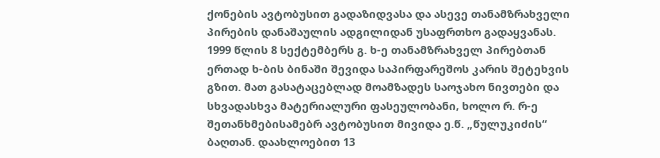ქონების ავტობუსით გადაზიდვასა და ასევე თანამზრახველი პირების დანაშაულის ადგილიდან უსაფრთხო გადაყვანას.
1999 წლის 8 სექტემბერს გ. ხ-ე თანამზრახველ პირებთან ერთად ხ-ბის ბინაში შევიდა საპირფარეშოს კარის შეტეხვის გზით. მათ გასატაცებლად მოამზადეს საოჯახო ნივთები და სხვადასხვა მატერიალური ფასეულობანი, ხოლო რ. რ-ე შეთანხმებისამებრ ავტობუსით მივიდა ე.წ. „წულუკიძის“ ბაღთან. დაახლოებით 13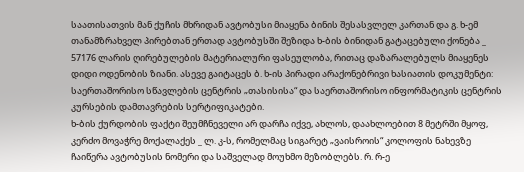საათისათვის მან ქუჩის მხრიდან ავტობუსი მიაყენა ბინის შესასვლელ კართან და გ. ხ-ემ თანამზრახველ პირებთან ერთად ავტობუსში შეზიდა ხ-ბის ბინიდან გატაცებული ქონება _ 57176 ლარის ღირებულების მატერიალური ფასეულობა, რითაც დაზარალებულს მიაყენეს დიდი ოდენობის ზიანი. ასევე გაიტაცეს ბ. ხ-ის პირადი არაქონებრივი ხასიათის დოკუმენტი: საერთაშორისო სწავლების ცენტრის „თასისისა“ და საერთაშორისო ინფორმატიკის ცენტრის კურსების დამთავრების სერტიფიკატები.
ხ-ბის ქურდობის ფაქტი შეუმჩნეველი არ დარჩა იქვე, ახლოს, დაახლოებით 8 მეტრში მყოფ, კერძო მოვაჭრე მოქალაქეს _ ლ. კ-ს, რომელმაც სიგარეტ „ვაისროის“ კოლოფის ნახევზე ჩაიწერა ავტობუსის ნომერი და საშველად მოუხმო მეზობლებს. რ. რ-ე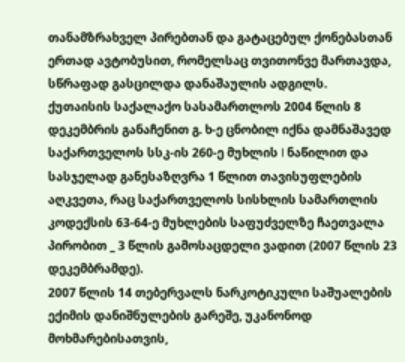თანამზრახველ პირებთან და გატაცებულ ქონებასთან ერთად ავტობუსით, რომელსაც თვითონვე მართავდა, სწრაფად გასცილდა დანაშაულის ადგილს.
ქუთაისის საქალაქო სასამართლოს 2004 წლის 8 დეკემბრის განაჩენით გ. ხ-ე ცნობილ იქნა დამნაშავედ საქართველოს სსკ-ის 260-ე მუხლის I ნაწილით და სასჯელად განესაზღვრა 1 წლით თავისუფლების აღკვეთა, რაც საქართველოს სისხლის სამართლის კოდექსის 63-64-ე მუხლების საფუძველზე ჩაეთვალა პირობით _ 3 წლის გამოსაცდელი ვადით (2007 წლის 23 დეკემბრამდე).
2007 წლის 14 თებერვალს ნარკოტიკული საშუალების ექიმის დანიშნულების გარეშე, უკანონოდ მოხმარებისათვის,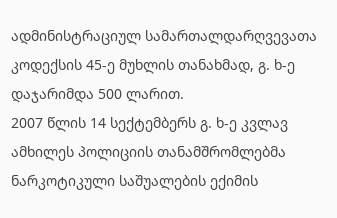ადმინისტრაციულ სამართალდარღვევათა კოდექსის 45-ე მუხლის თანახმად, გ. ხ-ე დაჯარიმდა 500 ლარით.
2007 წლის 14 სექტემბერს გ. ხ-ე კვლავ ამხილეს პოლიციის თანამშრომლებმა ნარკოტიკული საშუალების ექიმის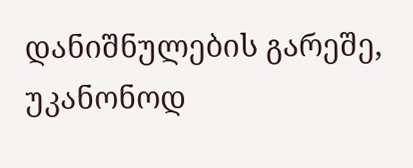დანიშნულების გარეშე, უკანონოდ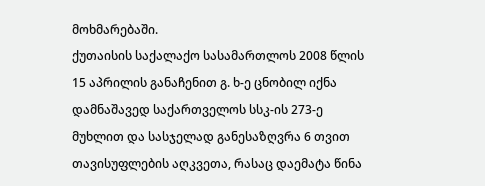მოხმარებაში.
ქუთაისის საქალაქო სასამართლოს 2008 წლის 15 აპრილის განაჩენით გ. ხ-ე ცნობილ იქნა დამნაშავედ საქართველოს სსკ-ის 273-ე მუხლით და სასჯელად განესაზღვრა 6 თვით თავისუფლების აღკვეთა, რასაც დაემატა წინა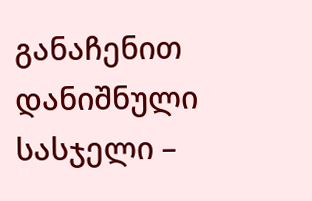განაჩენით დანიშნული სასჯელი –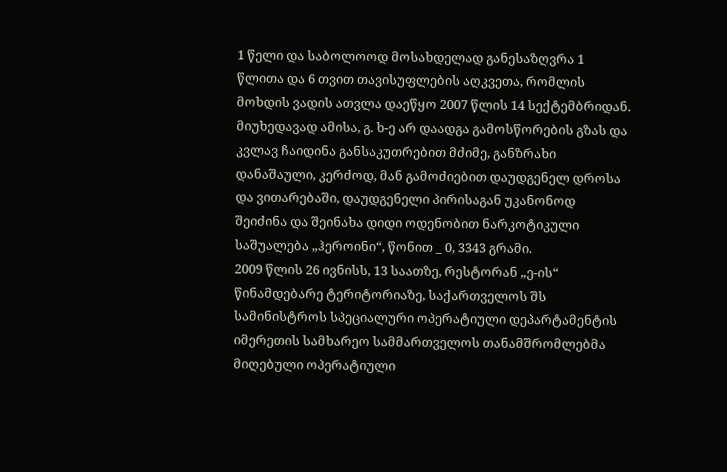1 წელი და საბოლოოდ მოსახდელად განესაზღვრა 1 წლითა და 6 თვით თავისუფლების აღკვეთა, რომლის მოხდის ვადის ათვლა დაეწყო 2007 წლის 14 სექტემბრიდან.
მიუხედავად ამისა, გ. ხ-ე არ დაადგა გამოსწორების გზას და კვლავ ჩაიდინა განსაკუთრებით მძიმე, განზრახი დანაშაული, კერძოდ, მან გამოძიებით დაუდგენელ დროსა და ვითარებაში, დაუდგენელი პირისაგან უკანონოდ შეიძინა და შეინახა დიდი ოდენობით ნარკოტიკული საშუალება „ჰეროინი“, წონით _ 0, 3343 გრამი.
2009 წლის 26 ივნისს, 13 საათზე, რესტორან „ე-ის“ წინამდებარე ტერიტორიაზე, საქართველოს შს სამინისტროს სპეციალური ოპერატიული დეპარტამენტის იმერეთის სამხარეო სამმართველოს თანამშრომლებმა მიღებული ოპერატიული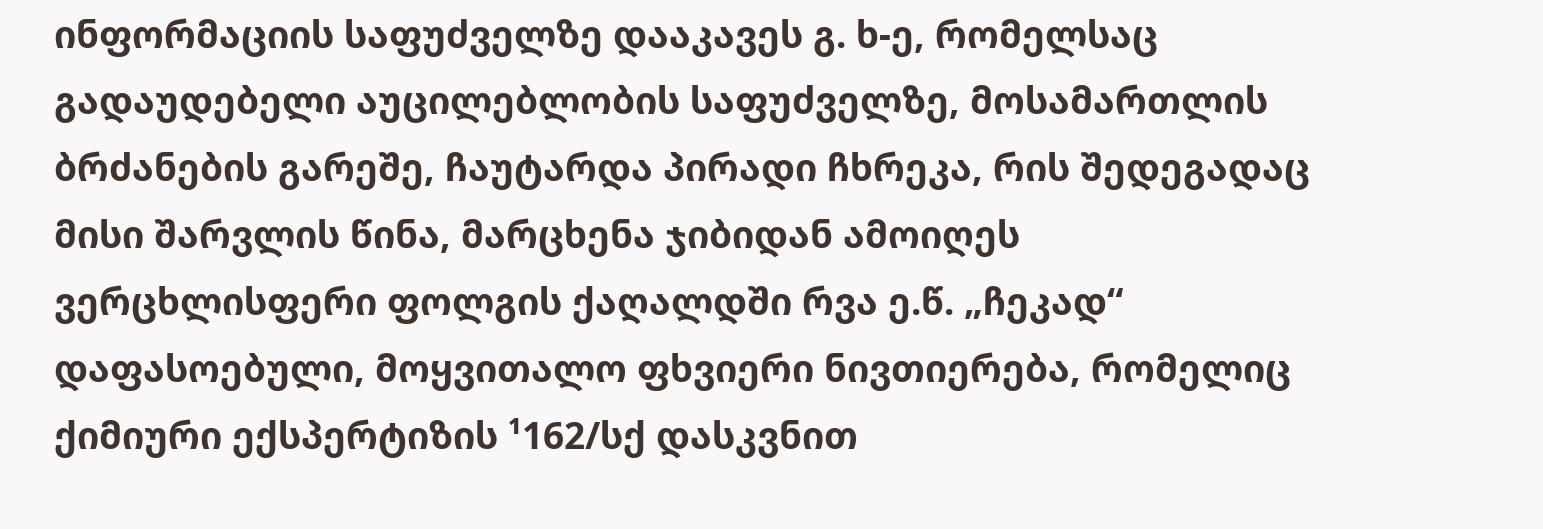ინფორმაციის საფუძველზე დააკავეს გ. ხ-ე, რომელსაც გადაუდებელი აუცილებლობის საფუძველზე, მოსამართლის ბრძანების გარეშე, ჩაუტარდა პირადი ჩხრეკა, რის შედეგადაც მისი შარვლის წინა, მარცხენა ჯიბიდან ამოიღეს ვერცხლისფერი ფოლგის ქაღალდში რვა ე.წ. „ჩეკად“ დაფასოებული, მოყვითალო ფხვიერი ნივთიერება, რომელიც ქიმიური ექსპერტიზის ¹162/სქ დასკვნით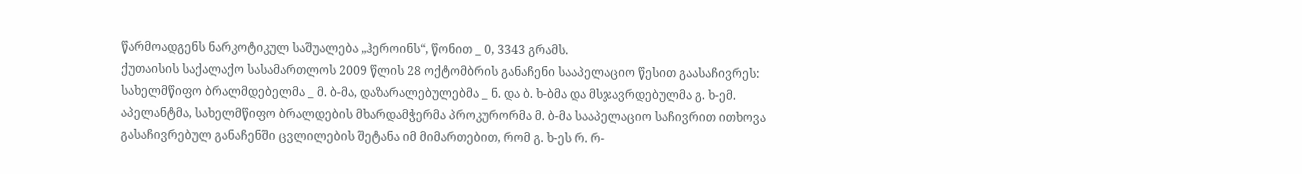წარმოადგენს ნარკოტიკულ საშუალება „ჰეროინს“, წონით _ 0, 3343 გრამს.
ქუთაისის საქალაქო სასამართლოს 2009 წლის 28 ოქტომბრის განაჩენი სააპელაციო წესით გაასაჩივრეს: სახელმწიფო ბრალმდებელმა _ მ. ბ-მა, დაზარალებულებმა _ ნ. და ბ. ხ-ბმა და მსჯავრდებულმა გ. ხ-ემ.
აპელანტმა, სახელმწიფო ბრალდების მხარდამჭერმა პროკურორმა მ. ბ-მა სააპელაციო საჩივრით ითხოვა გასაჩივრებულ განაჩენში ცვლილების შეტანა იმ მიმართებით, რომ გ. ხ-ეს რ. რ-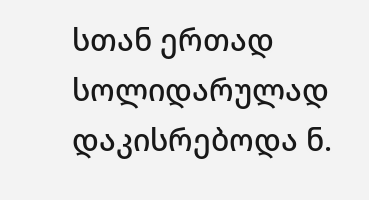სთან ერთად სოლიდარულად დაკისრებოდა ნ.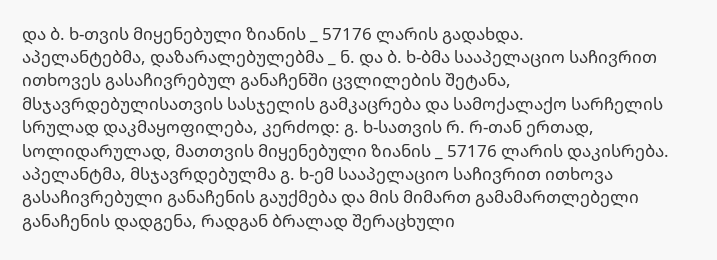და ბ. ხ-თვის მიყენებული ზიანის _ 57176 ლარის გადახდა.
აპელანტებმა, დაზარალებულებმა _ ნ. და ბ. ხ-ბმა სააპელაციო საჩივრით ითხოვეს გასაჩივრებულ განაჩენში ცვლილების შეტანა, მსჯავრდებულისათვის სასჯელის გამკაცრება და სამოქალაქო სარჩელის სრულად დაკმაყოფილება, კერძოდ: გ. ხ-სათვის რ. რ-თან ერთად, სოლიდარულად, მათთვის მიყენებული ზიანის _ 57176 ლარის დაკისრება.
აპელანტმა, მსჯავრდებულმა გ. ხ-ემ სააპელაციო საჩივრით ითხოვა გასაჩივრებული განაჩენის გაუქმება და მის მიმართ გამამართლებელი განაჩენის დადგენა, რადგან ბრალად შერაცხული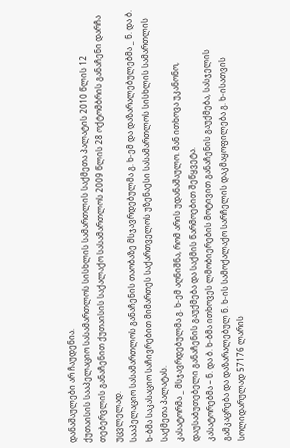დანაშაულები არ ჩაუდენია.
ქუთაისის სააპელაციო სასამართლოს სისხლის სამართლის საქმეთა პალატის 2010 წლის 12 თებერვლის განაჩენით ქუთაისის საქალაქო სასამართლოს 2009 წლის 28 ოქტომბრის განაჩენი დარჩა უცვლელად.
სააპელაციო სასამართლოს განაჩენის თაობაზე მსჯავრდებულმა გ. ხ-ემ და დაზარალებულებმა _ ნ. და ბ. ხ-ბმა საკასაციო საჩივრებით მიმართეს საქართველოს უზენაესი სასამართლოს სისხლის სამართლის საქმეთა პალატას.
კასატორმა _ მსჯავრდებულმა გ. ხ-ემ აღნიშნა, რომ არის უდანაშაულო. მან ითხოვა უკანონო, დაუსაბუთებელი განაჩენის გაუქმება და საქმის წარმოებით შეწყვეტა.
კასატორებმა – ნ. და ბ. ხ-ბმა ითხოვეს ლმობიერების მოტივით განაჩენის გაუქმება, სასჯელის გამკაცრება და დაზარალებულ ნ. ხ-ის სამოქალაქო სარჩელის დაკმაყოფილება გ. ხ-ისათვის სოლიდარულად 57176 ლარის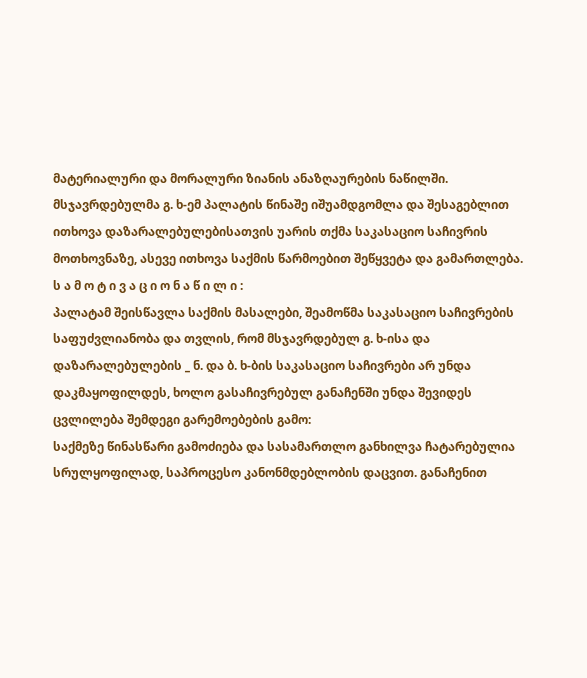მატერიალური და მორალური ზიანის ანაზღაურების ნაწილში.
მსჯავრდებულმა გ. ხ-ემ პალატის წინაშე იშუამდგომლა და შესაგებლით ითხოვა დაზარალებულებისათვის უარის თქმა საკასაციო საჩივრის მოთხოვნაზე, ასევე ითხოვა საქმის წარმოებით შეწყვეტა და გამართლება.
ს ა მ ო ტ ი ვ ა ც ი ო ნ ა წ ი ლ ი :
პალატამ შეისწავლა საქმის მასალები, შეამოწმა საკასაციო საჩივრების საფუძვლიანობა და თვლის, რომ მსჯავრდებულ გ. ხ-ისა და დაზარალებულების _ ნ. და ბ. ხ-ბის საკასაციო საჩივრები არ უნდა დაკმაყოფილდეს, ხოლო გასაჩივრებულ განაჩენში უნდა შევიდეს ცვლილება შემდეგი გარემოებების გამო:
საქმეზე წინასწარი გამოძიება და სასამართლო განხილვა ჩატარებულია სრულყოფილად, საპროცესო კანონმდებლობის დაცვით. განაჩენით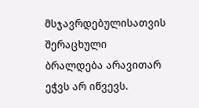მსჯავრდებულისათვის შერაცხული ბრალდება არავითარ ეჭვს არ იწვევს.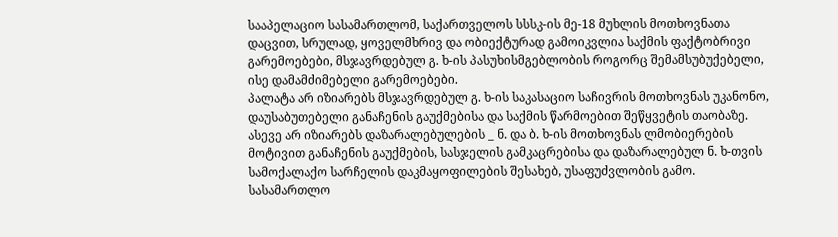სააპელაციო სასამართლომ, საქართველოს სსსკ-ის მე-18 მუხლის მოთხოვნათა დაცვით, სრულად, ყოველმხრივ და ობიექტურად გამოიკვლია საქმის ფაქტობრივი გარემოებები, მსჯავრდებულ გ. ხ-ის პასუხისმგებლობის როგორც შემამსუბუქებელი, ისე დამამძიმებელი გარემოებები.
პალატა არ იზიარებს მსჯავრდებულ გ. ხ-ის საკასაციო საჩივრის მოთხოვნას უკანონო, დაუსაბუთებელი განაჩენის გაუქმებისა და საქმის წარმოებით შეწყვეტის თაობაზე. ასევე არ იზიარებს დაზარალებულების _ ნ. და ბ. ხ-ის მოთხოვნას ლმობიერების მოტივით განაჩენის გაუქმების, სასჯელის გამკაცრებისა და დაზარალებულ ნ. ხ-თვის სამოქალაქო სარჩელის დაკმაყოფილების შესახებ, უსაფუძვლობის გამო.
სასამართლო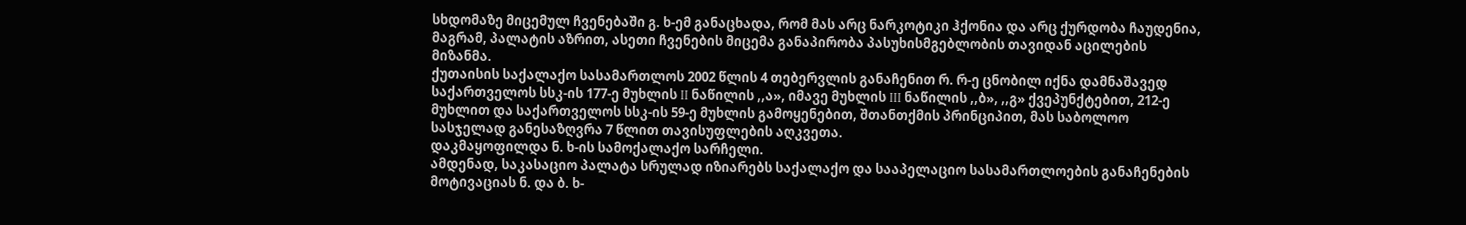სხდომაზე მიცემულ ჩვენებაში გ. ხ-ემ განაცხადა, რომ მას არც ნარკოტიკი ჰქონია და არც ქურდობა ჩაუდენია, მაგრამ, პალატის აზრით, ასეთი ჩვენების მიცემა განაპირობა პასუხისმგებლობის თავიდან აცილების მიზანმა.
ქუთაისის საქალაქო სასამართლოს 2002 წლის 4 თებერვლის განაჩენით რ. რ-ე ცნობილ იქნა დამნაშავედ საქართველოს სსკ-ის 177-ე მუხლის II ნაწილის ,,ა», იმავე მუხლის III ნაწილის ,,ბ», ,,გ» ქვეპუნქტებით, 212-ე მუხლით და საქართველოს სსკ-ის 59-ე მუხლის გამოყენებით, შთანთქმის პრინციპით, მას საბოლოო სასჯელად განესაზღვრა 7 წლით თავისუფლების აღკვეთა.
დაკმაყოფილდა ნ. ხ-ის სამოქალაქო სარჩელი.
ამდენად, საკასაციო პალატა სრულად იზიარებს საქალაქო და სააპელაციო სასამართლოების განაჩენების მოტივაციას ნ. და ბ. ხ-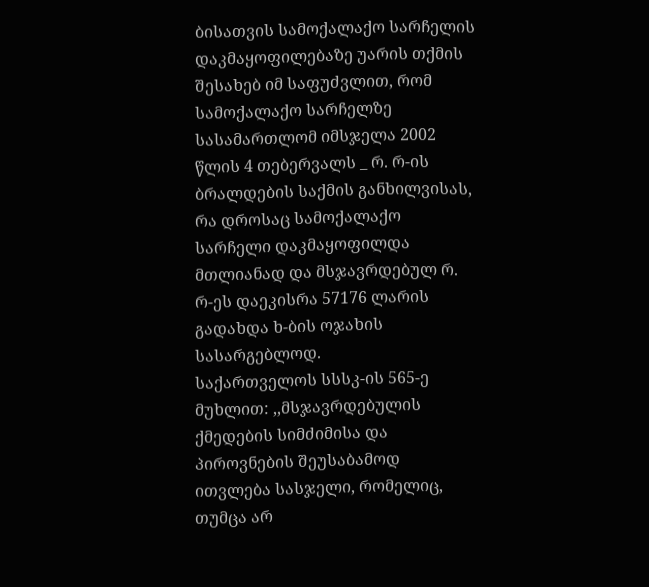ბისათვის სამოქალაქო სარჩელის დაკმაყოფილებაზე უარის თქმის შესახებ იმ საფუძვლით, რომ სამოქალაქო სარჩელზე სასამართლომ იმსჯელა 2002 წლის 4 თებერვალს _ რ. რ-ის ბრალდების საქმის განხილვისას, რა დროსაც სამოქალაქო სარჩელი დაკმაყოფილდა მთლიანად და მსჯავრდებულ რ. რ-ეს დაეკისრა 57176 ლარის გადახდა ხ-ბის ოჯახის სასარგებლოდ.
საქართველოს სსსკ-ის 565-ე მუხლით: ,,მსჯავრდებულის ქმედების სიმძიმისა და პიროვნების შეუსაბამოდ ითვლება სასჯელი, რომელიც, თუმცა არ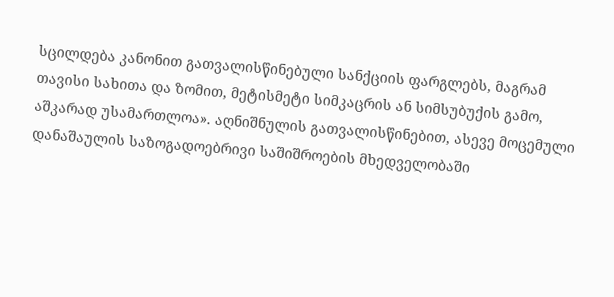სცილდება კანონით გათვალისწინებული სანქციის ფარგლებს, მაგრამ თავისი სახითა და ზომით, მეტისმეტი სიმკაცრის ან სიმსუბუქის გამო, აშკარად უსამართლოა». აღნიშნულის გათვალისწინებით, ასევე მოცემული დანაშაულის საზოგადოებრივი საშიშროების მხედველობაში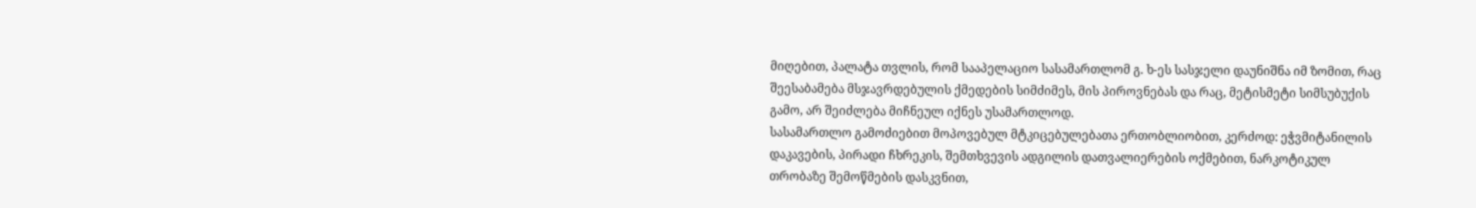მიღებით, პალატა თვლის, რომ სააპელაციო სასამართლომ გ. ხ-ეს სასჯელი დაუნიშნა იმ ზომით, რაც შეესაბამება მსჯავრდებულის ქმედების სიმძიმეს, მის პიროვნებას და რაც, მეტისმეტი სიმსუბუქის გამო, არ შეიძლება მიჩნეულ იქნეს უსამართლოდ.
სასამართლო გამოძიებით მოპოვებულ მტკიცებულებათა ერთობლიობით, კერძოდ: ეჭვმიტანილის დაკავების, პირადი ჩხრეკის, შემთხვევის ადგილის დათვალიერების ოქმებით, ნარკოტიკულ თრობაზე შემოწმების დასკვნით,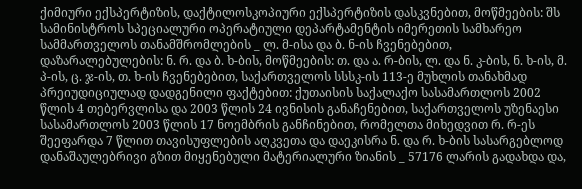ქიმიური ექსპერტიზის, დაქტილოსკოპიური ექსპერტიზის დასკვნებით, მოწმეების: შს სამინისტროს სპეციალური ოპერატიული დეპარტამენტის იმერეთის სამხარეო სამმართველოს თანამშრომლების _ ლ. მ-ისა და ბ. ნ-ის ჩვენებებით, დაზარალებულების: ნ. რ. და ბ. ხ-ბის, მოწმეების: თ. და ა. რ-ბის, ლ. და ნ. კ-ბის, ნ. ხ-ის, მ. პ-ის, ც. ჯ-ის, თ. ხ-ის ჩვენებებით, საქართველოს სსსკ-ის 113-ე მუხლის თანახმად პრეიუდიციულად დადგენილი ფაქტებით: ქუთაისის საქალაქო სასამართლოს 2002 წლის 4 თებერვლისა და 2003 წლის 24 ივნისის განაჩენებით, საქართველოს უზენაესი სასამართლოს 2003 წლის 17 ნოემბრის განჩინებით, რომელთა მიხედვით რ. რ-ეს შეეფარდა 7 წლით თავისუფლების აღკვეთა და დაეკისრა ნ. და რ. ხ-ბის სასარგებლოდ დანაშაულებრივი გზით მიყენებული მატერიალური ზიანის _ 57176 ლარის გადახდა და,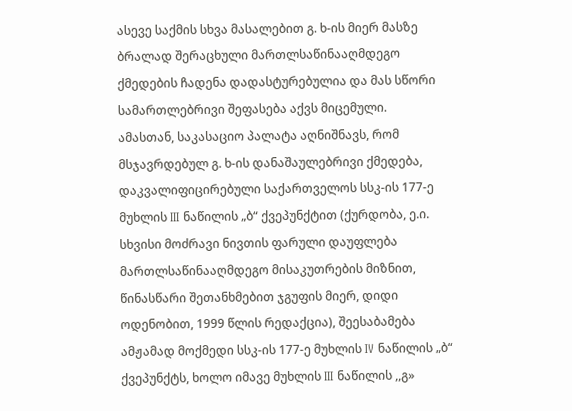ასევე საქმის სხვა მასალებით გ. ხ-ის მიერ მასზე ბრალად შერაცხული მართლსაწინააღმდეგო ქმედების ჩადენა დადასტურებულია და მას სწორი სამართლებრივი შეფასება აქვს მიცემული.
ამასთან, საკასაციო პალატა აღნიშნავს, რომ მსჯავრდებულ გ. ხ-ის დანაშაულებრივი ქმედება, დაკვალიფიცირებული საქართველოს სსკ-ის 177-ე მუხლის III ნაწილის „ბ“ ქვეპუნქტით (ქურდობა, ე.ი. სხვისი მოძრავი ნივთის ფარული დაუფლება მართლსაწინააღმდეგო მისაკუთრების მიზნით, წინასწარი შეთანხმებით ჯგუფის მიერ, დიდი ოდენობით, 1999 წლის რედაქცია), შეესაბამება ამჟამად მოქმედი სსკ-ის 177-ე მუხლის IV ნაწილის „ბ“ ქვეპუნქტს, ხოლო იმავე მუხლის III ნაწილის ,,გ»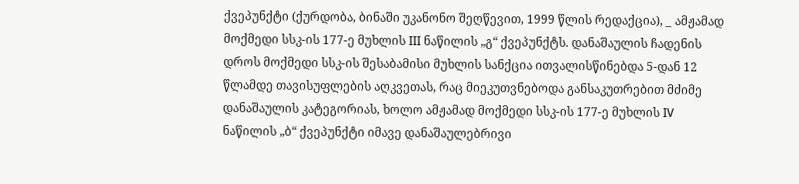ქვეპუნქტი (ქურდობა, ბინაში უკანონო შეღწევით, 1999 წლის რედაქცია), _ ამჟამად მოქმედი სსკ-ის 177-ე მუხლის III ნაწილის „გ“ ქვეპუნქტს. დანაშაულის ჩადენის დროს მოქმედი სსკ-ის შესაბამისი მუხლის სანქცია ითვალისწინებდა 5-დან 12 წლამდე თავისუფლების აღკვეთას, რაც მიეკუთვნებოდა განსაკუთრებით მძიმე დანაშაულის კატეგორიას, ხოლო ამჟამად მოქმედი სსკ-ის 177-ე მუხლის IV ნაწილის „ბ“ ქვეპუნქტი იმავე დანაშაულებრივი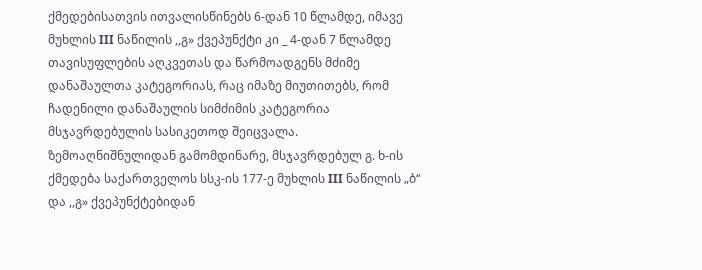ქმედებისათვის ითვალისწინებს 6-დან 10 წლამდე, იმავე მუხლის III ნაწილის ,,გ» ქვეპუნქტი კი _ 4-დან 7 წლამდე თავისუფლების აღკვეთას და წარმოადგენს მძიმე დანაშაულთა კატეგორიას, რაც იმაზე მიუთითებს, რომ ჩადენილი დანაშაულის სიმძიმის კატეგორია მსჯავრდებულის სასიკეთოდ შეიცვალა.
ზემოაღნიშნულიდან გამომდინარე, მსჯავრდებულ გ. ხ-ის ქმედება საქართველოს სსკ-ის 177-ე მუხლის III ნაწილის „ბ“ და ,,გ» ქვეპუნქტებიდან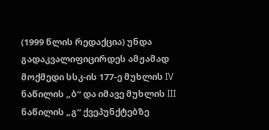(1999 წლის რედაქცია) უნდა გადაკვალიფიცირდეს ამჟამად მოქმედი სსკ-ის 177-ე მუხლის IV ნაწილის „ბ“ და იმავე მუხლის III ნაწილის „გ“ ქვეპუნქტებზე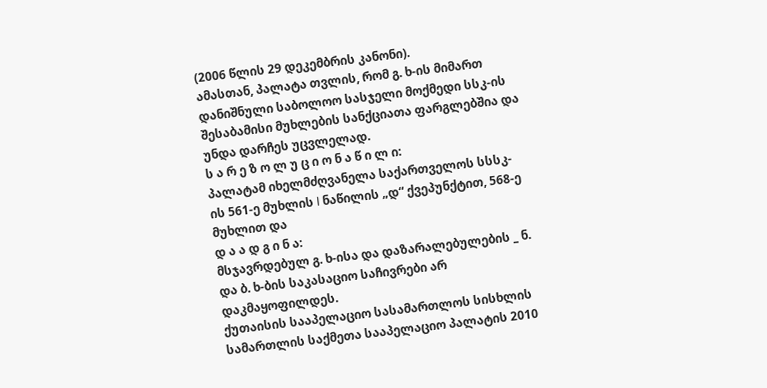(2006 წლის 29 დეკემბრის კანონი).
ამასთან, პალატა თვლის, რომ გ. ხ-ის მიმართ დანიშნული საბოლოო სასჯელი მოქმედი სსკ-ის შესაბამისი მუხლების სანქციათა ფარგლებშია და უნდა დარჩეს უცვლელად.
ს ა რ ე ზ ო ლ უ ც ი ო ნ ა წ ი ლ ი:
პალატამ იხელმძღვანელა საქართველოს სსსკ-ის 561-ე მუხლის I ნაწილის „დ“ ქვეპუნქტით, 568-ე მუხლით და
დ ა ა დ გ ი ნ ა:
მსჯავრდებულ გ. ხ-ისა და დაზარალებულების _ ნ. და ბ. ხ-ბის საკასაციო საჩივრები არ დაკმაყოფილდეს.
ქუთაისის სააპელაციო სასამართლოს სისხლის სამართლის საქმეთა სააპელაციო პალატის 2010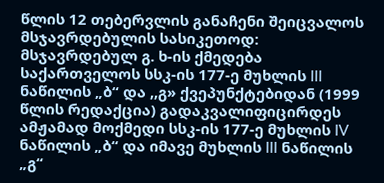წლის 12 თებერვლის განაჩენი შეიცვალოს მსჯავრდებულის სასიკეთოდ:
მსჯავრდებულ გ. ხ-ის ქმედება საქართველოს სსკ-ის 177-ე მუხლის III ნაწილის „ბ“ და ,,გ» ქვეპუნქტებიდან (1999 წლის რედაქცია) გადაკვალიფიცირდეს ამჟამად მოქმედი სსკ-ის 177-ე მუხლის IV ნაწილის „ბ“ და იმავე მუხლის III ნაწილის „გ“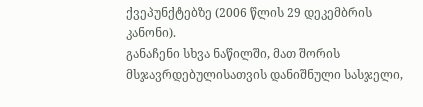ქვეპუნქტებზე (2006 წლის 29 დეკემბრის კანონი).
განაჩენი სხვა ნაწილში, მათ შორის მსჯავრდებულისათვის დანიშნული სასჯელი,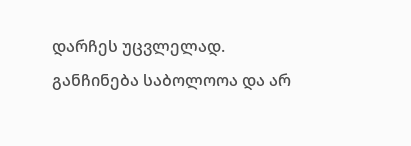დარჩეს უცვლელად.
განჩინება საბოლოოა და არ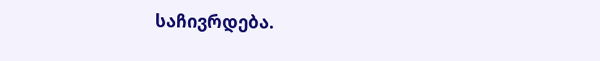საჩივრდება.